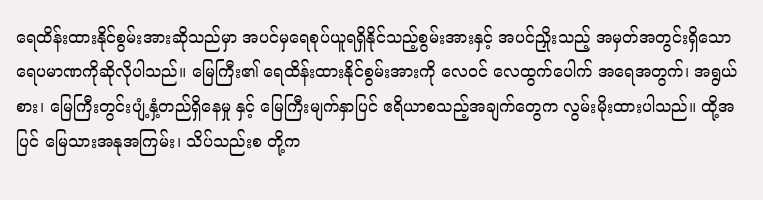ရေထိန်းထားနိုင်စွမ်းအားဆိုသည်မှာ အပင်မှရေစုပ်ယူရရှိနိုင်သည့်စွမ်းအားနှင့် အပင်ညှိုးသည့် အမှတ်အတွင်းရှိသော ရေပမာဏကိုဆိုလိုပါသည်။ မြေကြီး၏ ရေထိန်းထားနိုင်စွမ်းအားကို လေဝင် လေထွက်ပေါက် အရေအတွက်၊ အရွယ်စား၊ မြေကြီးတွင်းပျံ့နှံ့တည်ရှိနေမှု နှင့် မြေကြီးမျက်နှာပြင် ဧရိယာစသည့်အချက်တွေက လွမ်းမိုးထားပါသည်။ ထို့အပြင် မြေသားအနုအကြမ်း၊ သိပ်သည်းစ တို့က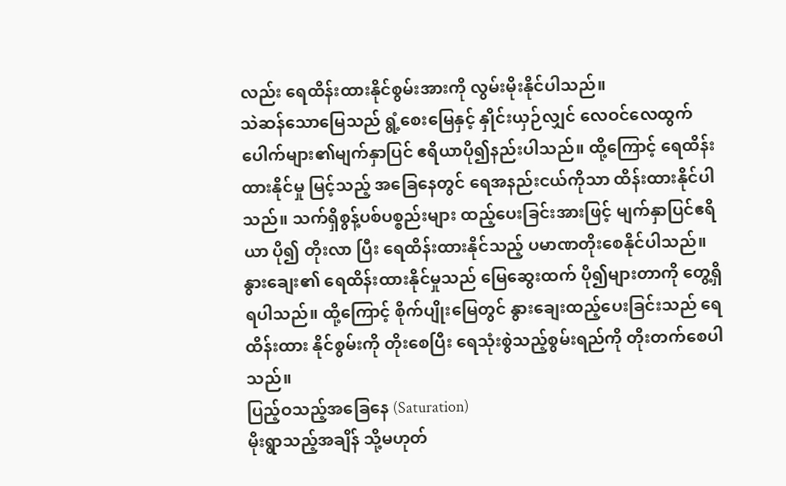လည်း ရေထိန်းထားနိုင်စွမ်းအားကို လွမ်းမိုးနိုင်ပါသည်။
သဲဆန်သောမြေသည် ရွံ့စေးမြေနှင့် နှိုင်းယှဉ်လျှင် လေဝင်လေထွက်ပေါက်များ၏မျက်နှာပြင် ဧရိယာပို၍နည်းပါသည်။ ထို့ကြောင့် ရေထိန်းထားနိုင်မှု မြင့်သည့် အခြေနေတွင် ရေအနည်းငယ်ကိုသာ ထိန်းထားနိုင်ပါသည်။ သက်ရှိစွန့်ပစ်ပစ္စည်းများ ထည့်ပေးခြင်းအားဖြင့် မျက်နှာပြင်ဧရိယာ ပို၍ တိုးလာ ပြီး ရေထိန်းထားနိုင်သည့် ပမာဏတိုးစေနိုင်ပါသည်။ နွားချေး၏ ရေထိန်းထားနိုင်မှုသည် မြေဆွေးထက် ပို၍များတာကို တွေ့ရှိရပါသည်။ ထို့ကြောင့် စိုက်ပျိုးမြေတွင် နွားချေးထည့်ပေးခြင်းသည် ရေထိန်းထား နိုင်စွမ်းကို တိုးစေပြီး ရေသုံးစွဲသည့်စွမ်းရည်ကို တိုးတက်စေပါသည်။
ပြည့်ဝသည့်အခြေနေ (Saturation)
မိုးရွာသည့်အချိန် သို့မဟုတ်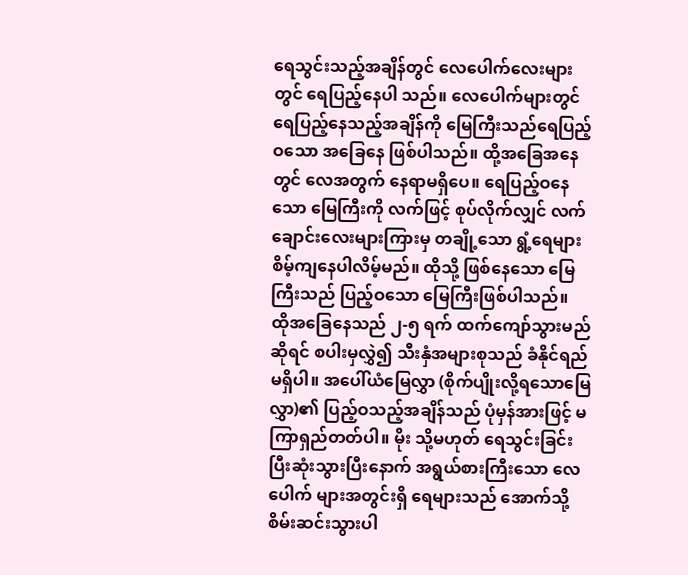ရေသွင်းသည့်အချိန်တွင် လေပေါက်လေးများတွင် ရေပြည့်နေပါ သည်။ လေပေါက်များတွင် ရေပြည့်နေသည့်အချိန်ကို မြေကြီးသည်ရေပြည့်ဝသော အခြေနေ ဖြစ်ပါသည်။ ထို့အခြေအနေတွင် လေအတွက် နေရာမရှိပေ။ ရေပြည့်ဝနေသော မြေကြီးကို လက်ဖြင့် စုပ်လိုက်လျှင် လက်ချောင်းလေးများကြားမှ တချို့သော ရွံ့ရေများ စိမ့်ကျနေပါလိမ့်မည်။ ထိုသို့ ဖြစ်နေသော မြေကြီးသည် ပြည့်ဝသော မြေကြီးဖြစ်ပါသည်။
ထိုအခြေနေသည် ၂-၅ ရက် ထက်ကျော်သွားမည်ဆိုရင် စပါးမှလွှဲ၍ သီးနှံအများစုသည် ခံနိုင်ရည်မရှိပါ။ အပေါ်ယံမြေလွှာ (စိုက်ပျိုးလို့ရသောမြေလွှာ)၏ ပြည့်ဝသည့်အချိန်သည် ပုံမှန်အားဖြင့် မကြာရှည်တတ်ပါ။ မိုး သို့မဟုတ် ရေသွင်းခြင်း ပြီးဆုံးသွားပြီးနောက် အရွယ်စားကြီးသော လေပေါက် များအတွင်းရှိ ရေများသည် အောက်သို့ စိမ်းဆင်းသွားပါ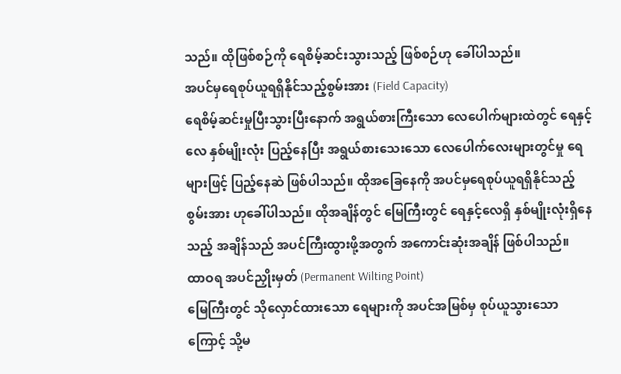သည်။ ထိုဖြစ်စဉ်ကို ရေစိမ့်ဆင်းသွားသည့် ဖြစ်စဉ်ဟု ခေါ်ပါသည်။
အပင်မှရေစုပ်ယူရရှိနိုင်သည့်စွမ်းအား (Field Capacity)
ရေစိမ့်ဆင်းမှုပြီးသွားပြီးနောက် အရွယ်စားကြီးသော လေပေါက်များထဲတွင် ရေနှင့် လေ နှစ်မျိုးလုံး ပြည့်နေပြီး အရွယ်စားသေးသော လေပေါက်လေးများတွင်မှု ရေများဖြင့် ပြည့်နေဆဲ ဖြစ်ပါသည်။ ထိုအခြေနေကို အပင်မှရေစုပ်ယူရရှိနိုင်သည့်စွမ်းအား ဟုခေါ်ပါသည်။ ထိုအချိန်တွင် မြေကြီးတွင် ရေနှင့်လေရှိ နှစ်မျိုးလုံးရှိနေသည့် အချိန်သည် အပင်ကြီးထွားဖို့အတွက် အကောင်းဆုံးအချိန် ဖြစ်ပါသည်။
ထာဝရ အပင်ညှိုးမှတ် (Permanent Wilting Point)
မြေကြီးတွင် သိုလှောင်ထားသော ရေများကို အပင်အမြစ်မှ စုပ်ယူသွားသောကြောင့် သို့မ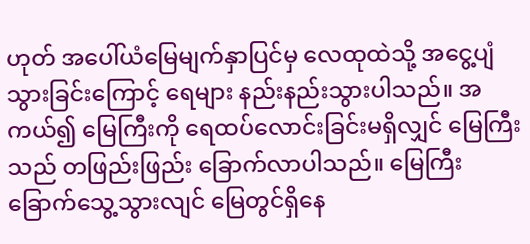ဟုတ် အပေါ်ယံမြေမျက်နှာပြင်မှ လေထုထဲသို့ အငွေ့ပျံသွားခြင်းကြောင့် ရေများ နည်းနည်းသွားပါသည်။ အကယ်၍ မြေကြီးကို ရေထပ်လောင်းခြင်းမရှိလျှင် မြေကြီးသည် တဖြည်းဖြည်း ခြောက်လာပါသည်။ မြေကြီးခြောက်သွေ့သွားလျင် မြေတွင်ရှိနေ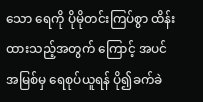သော ရေကို ပိုမိုတင်းကြပ်စွာ ထိန်းထားသည့်အတွက် ကြောင့် အပင်အမြစ်မှ ရေစုပ်ယူရန် ပို၍ခက်ခဲ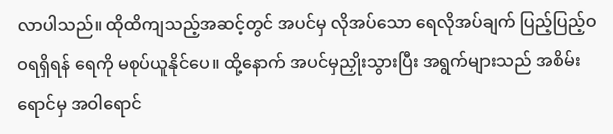လာပါသည်။ ထိုထိကျသည့်အဆင့်တွင် အပင်မှ လိုအပ်သော ရေလိုအပ်ချက် ပြည့်ပြည့်ဝဝရရှိရန် ရေကို မစုပ်ယူနိုင်ပေ။ ထို့နောက် အပင်မှညှိုးသွားပြီး အရွက်များသည် အစိမ်းရောင်မှ အဝါရောင်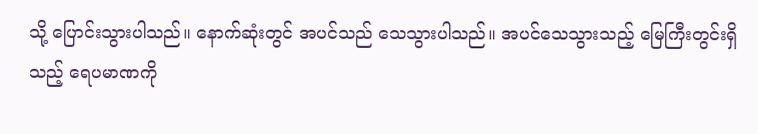သို့ ပြောင်းသွားပါသည်။ နောက်ဆုံးတွင် အပင်သည် သေသွားပါသည်။ အပင်သေသွားသည့် မြေကြီးတွင်းရှိသည့် ရေပမာဏကို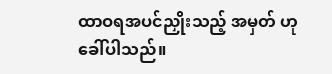ထာဝရအပင်ညှိုးသည့် အမှတ် ဟုခေါ်ပါသည်။